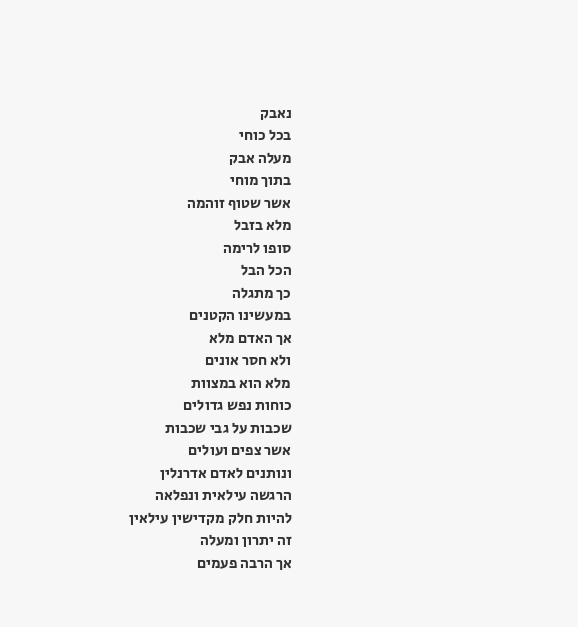נאבק
בכל כוחי
מעלה אבק
בתוך מוחי
אשר שטוף זוהמה
מלא בזבל
סופו לרימה
הכל הבל
כך מתגלה
במעשינו הקטנים
אך האדם מלא
ולא חסר אונים
מלא הוא במצוות
כוחות נפש גדולים
שכבות על גבי שכבות
אשר צפים ועולים
ונותנים לאדם אדרנלין
הרגשה עילאית ונפלאה
להיות חלק מקדישין עילאין
זה יתרון ומעלה
אך הרבה פעמים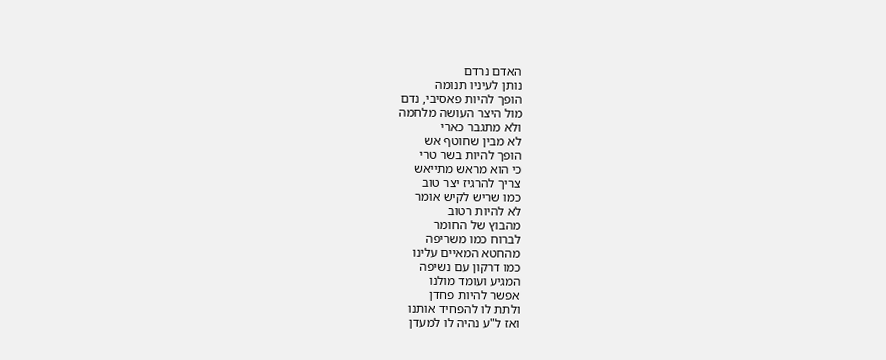האדם נרדם
נותן לעיניו תנומה
הופך להיות פאסיבי, נדם
מול היצר העושה מלחמה
ולא מתגבר כארי
לא מבין שחוטף אש
הופך להיות בשר טרי
כי הוא מראש מתייאש
צריך להרגיז יצר טוב
כמו שריש לקיש אומר
לא להיות רטוב
מהבוץ של החומר
לברוח כמו משריפה
מהחטא המאיים עלינו
כמו דרקון עם נשיפה
המגיע ועומד מולנו
אפשר להיות פחדן
ולתת לו להפחיד אותנו
ואז ל"ע נהיה לו למעדן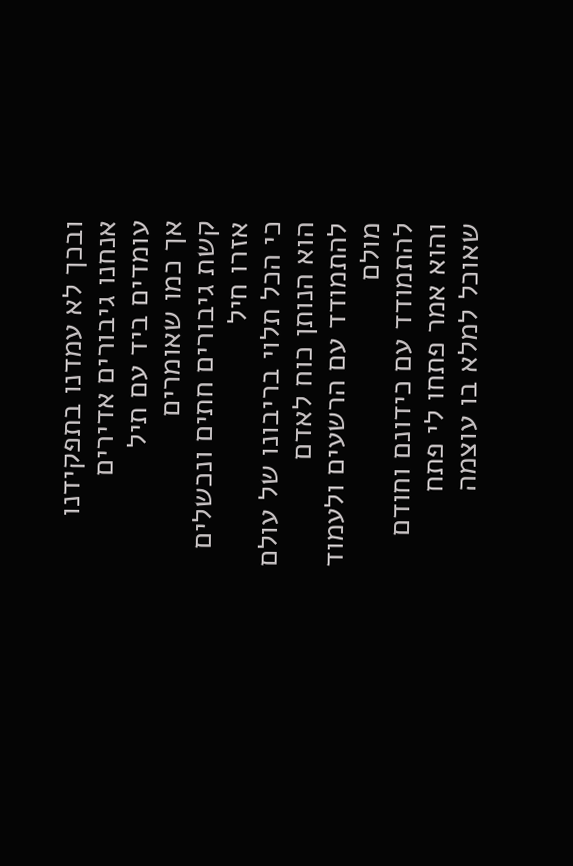ובכך לא עמדנו בתפקידנו
אנחנו גיבורים אדירים
עומדים ביד עם תיל
אך כמו שאומרים
קשת גיבורים חתים ונכשלים אזרו חיל
כי הכל תלוי בריבונו של עולם
הוא הנותן כוח לאדם
להתמודד עם הרשעים ולעמוד מולם
להתמודד עם כידונם וחודם
והוא אמר פתחו לי פתח
שאוכל למלא בו עוצמה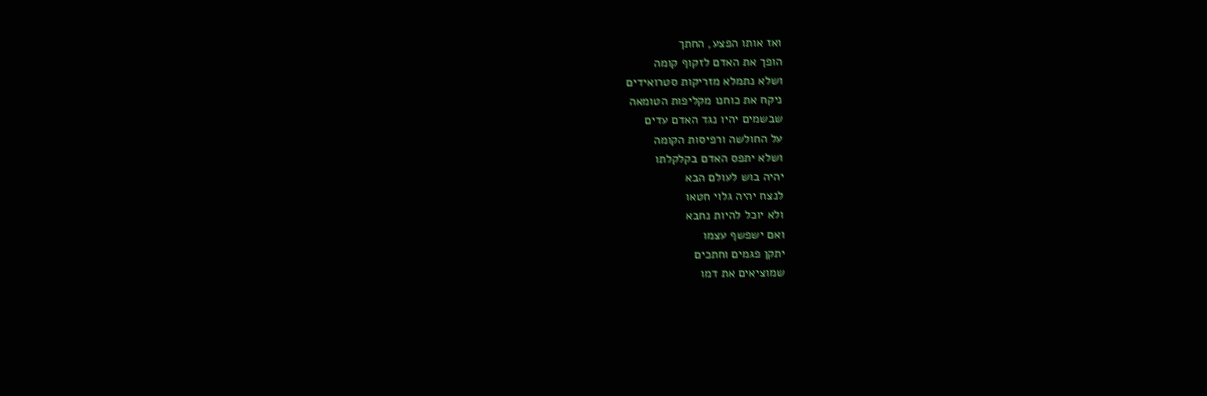ואז אותו הפצע, החתך
הופך את האדם לזקוף קומה
ושלא נתמלא מזריקות סטרואידים
ניקח את כוחנו מקליפות הטומאה
שבשמים יהיו נגד האדם עדים
על החולשה ורפיסות הקומה
ושלא יתפס האדם בקלקלתו
יהיה בוש לעולם הבא
לנצח יהיה גלוי חטאו
ולא יוכל להיות נחבא
ואם ישפשף עצמו
יתקן פגמים וחתכים
שמוציאים את דמו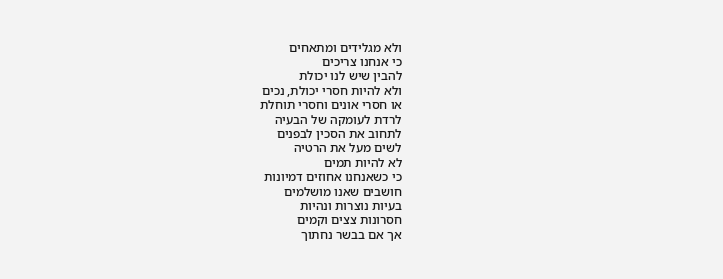ולא מגלידים ומתאחים
כי אנחנו צריכים
להבין שיש לנו יכולת
ולא להיות חסרי יכולת, נכים
או חסרי אונים וחסרי תוחלת
לרדת לעומקה של הבעיה
לתחוב את הסכין לבפנים
לשים מעל את הרטיה
לא להיות תמים
כי כשאנחנו אחוזים דמיונות
חושבים שאנו מושלמים
בעיות נוצרות ונהיות
חסרונות צצים וקמים
אך אם בבשר נחתוך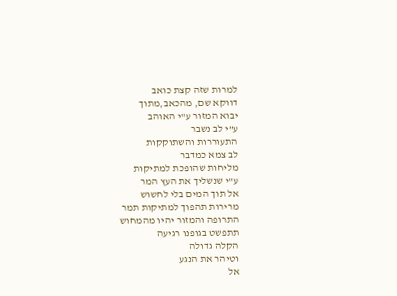למרות שזה קצת כואב
דווקא שם, מהכאב,מתוך
יבוא המזור ע"י האוהב
ע"י לב נשבר
התעוררות והשתוקקות
לב צמא כמדבר
מליחות שהופכת למתיקות
ע"י שנשליך את העץ המר
אל תוך המים בלי לחשוש
מרירות תהפוך למתיקות תמר
התרופה והמזור יהיו מהמחוש
תתפשט בגופנו רגיעה
הקלה גדולה
וטיהר את הנגע
אל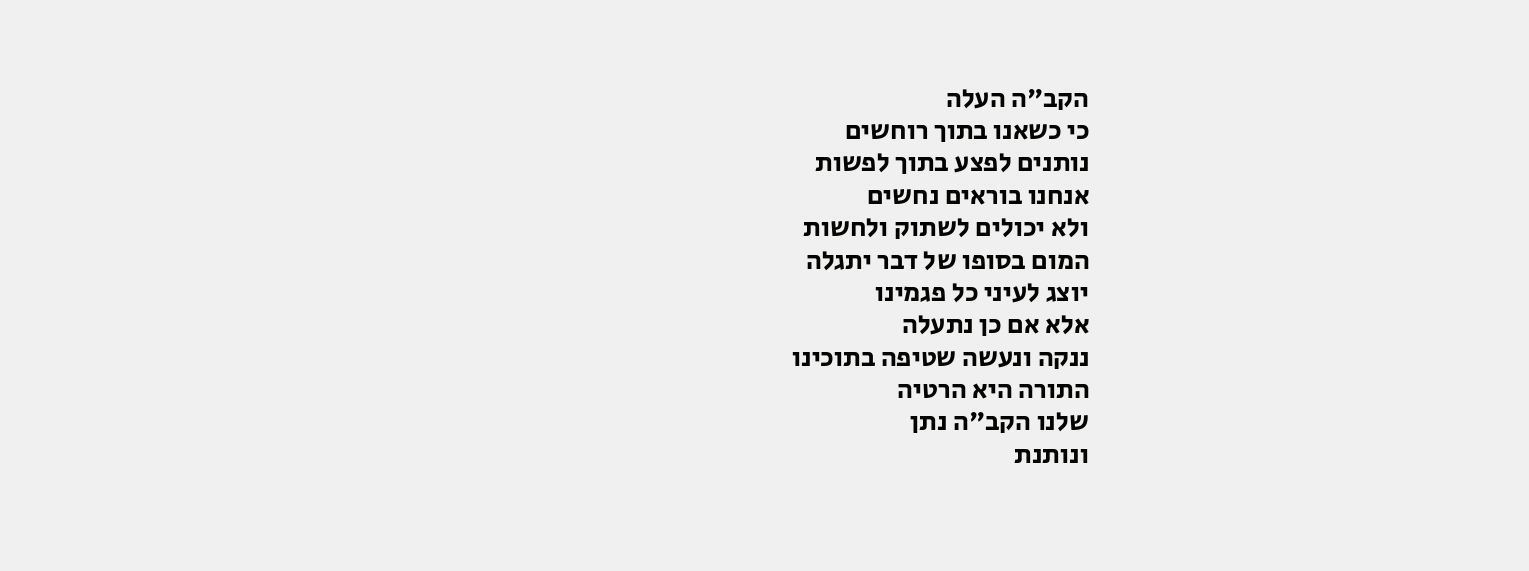הקב"ה העלה
כי כשאנו בתוך רוחשים
נותנים לפצע בתוך לפשות
אנחנו בוראים נחשים
ולא יכולים לשתוק ולחשות
המום בסופו של דבר יתגלה
יוצג לעיני כל פגמינו
אלא אם כן נתעלה
ננקה ונעשה שטיפה בתוכינו
התורה היא הרטיה
שלנו הקב"ה נתן
ונותנת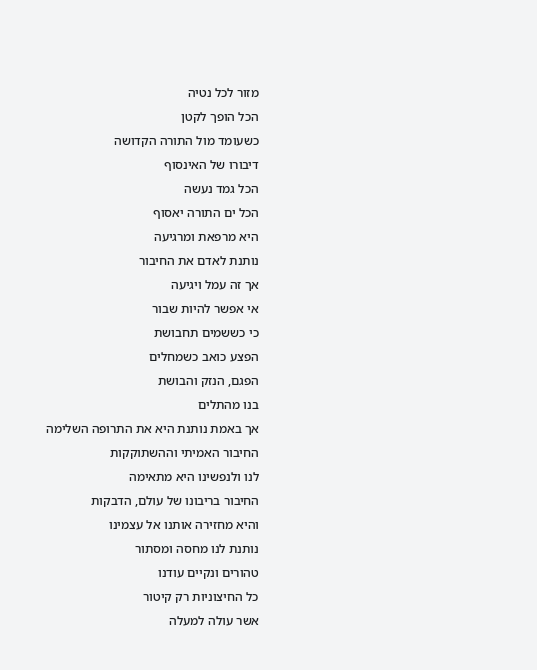מזור לכל נטיה
הכל הופך לקטן
כשעומד מול התורה הקדושה
דיבורו של האינסוף
הכל גמד נעשה
הכל ים התורה יאסוף
היא מרפאת ומרגיעה
נותנת לאדם את החיבור
אך זה עמל ויגיעה
אי אפשר להיות שבור
כי כששמים תחבושת
הפצע כואב כשמחלים
הפגם, הנזק והבושת
בנו מהתלים
אך באמת נותנת היא את התרופה השלימה
החיבור האמיתי וההשתוקקות
לנו ולנפשינו היא מתאימה
החיבור בריבונו של עולם, הדבקות
והיא מחזירה אותנו אל עצמינו
נותנת לנו מחסה ומסתור
טהורים ונקיים עודנו
כל החיצוניות רק קיטור
אשר עולה למעלה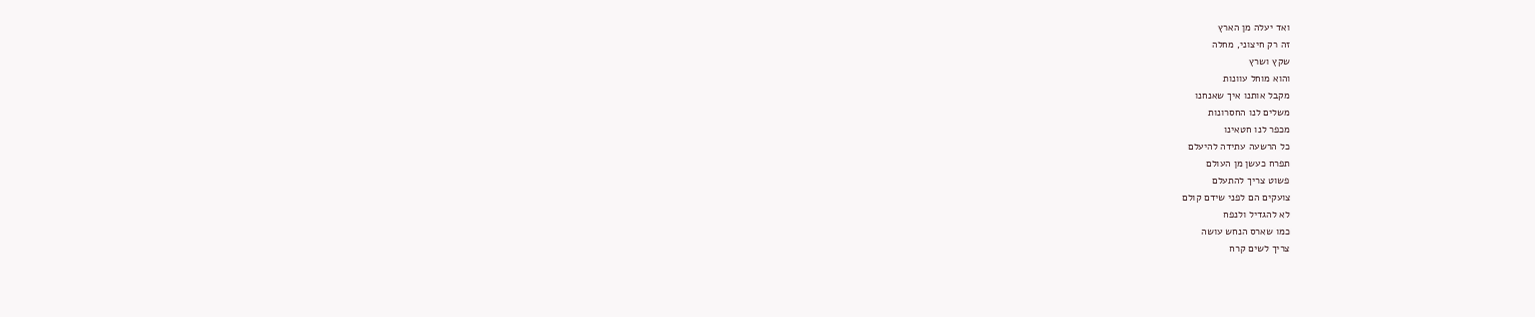ואד יעלה מן הארץ
זה רק חיצוני, מחלה
שקץ ושרץ
והוא מוחל עוונות
מקבל אותנו איך שאנחנו
משלים לנו החסרונות
מכפר לנו חטאינו
כל הרשעה עתידה להיעלם
תפרח כעשן מן העולם
פשוט צריך להתעלם
צועקים הם לפני שידם קולם
לא להגדיל ולנפח
כמו שארס הנחש עושה
צריך לשים קרח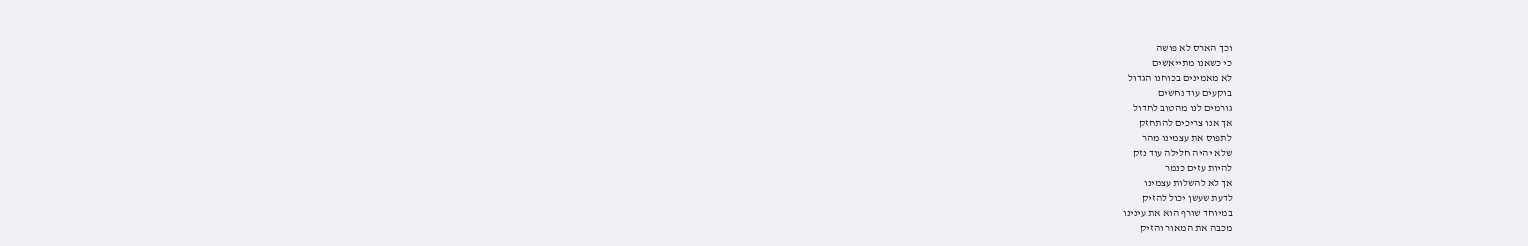וכך הארס לא פושה
כי כשאנו מתייאשים
לא מאמינים בכוחנו הגדול
בוקעים עוד נחשים
גורמים לנו מהטוב לחדול
אך אנו צריכים להתחזק
לתפוס את עצמינו מהר
שלא יהיה חלילה עוד נזק
להיות עזים כנמר
אך לא להשלות עצמינו
לדעת שעשן יכול להזיק
במיוחד שורף הוא את עינינו
מכבה את המאור והזיק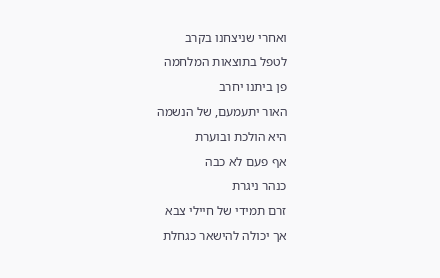ואחרי שניצחנו בקרב
לטפל בתוצאות המלחמה
פן ביתנו יחרב
האור יתעמעם, של הנשמה
היא הולכת ובוערת
אף פעם לא כבה
כנהר ניגרת
זרם תמידי של חיילי צבא
אך יכולה להישאר כגחלת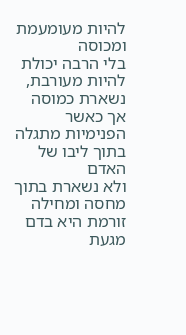להיות מעומעמת ומכוסה
בלי הרבה יכולת
להיות מעורבת, נשארת כמוסה
אך כאשר הפנימיות מתגלה
בתוך ליבו של האדם
ולא נשארת בתוך מחסה ומחילה
זורמת היא בדם
מגעת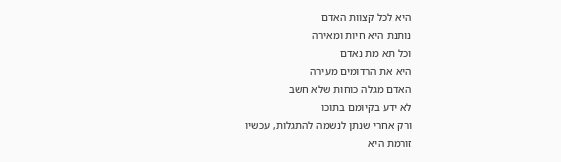היא לכל קצוות האדם
נותנת היא חיות ומאירה
וכל תא מת נאדם
היא את הרדומים מעירה
האדם מגלה כוחות שלא חשב
לא ידע בקיומם בתוכו
ורק אחרי שנתן לנשמה להתגלות, עכשיו
זורמת היא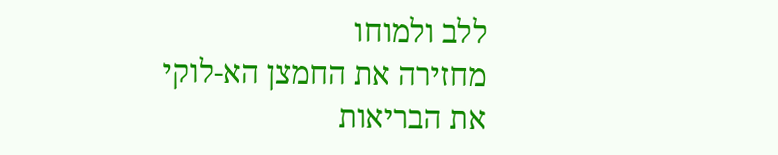ללב ולמוחו
מחזירה את החמצן הא-לוקי
את הבריאות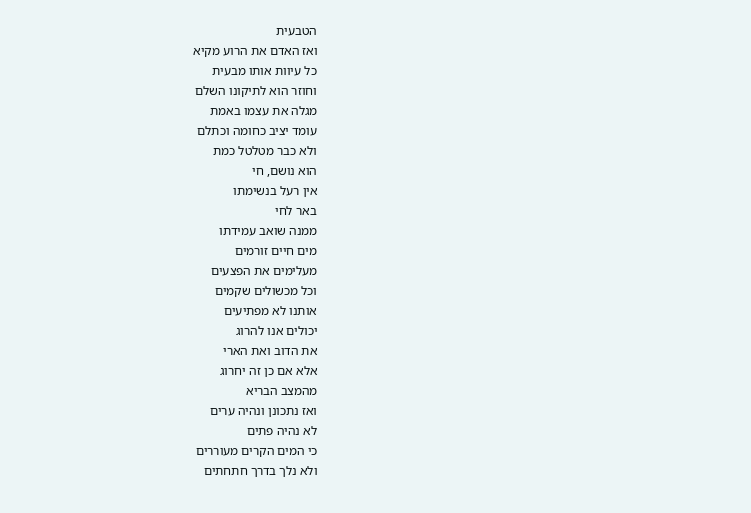הטבעית
ואז האדם את הרוע מקיא
כל עיוות אותו מבעית
וחוזר הוא לתיקונו השלם
מגלה את עצמו באמת
עומד יציב כחומה וכתלם
ולא כבר מטלטל כמת
הוא נושם, חי
אין רעל בנשימתו
באר לחי
ממנה שואב עמידתו
מים חיים זורמים
מעלימים את הפצעים
וכל מכשולים שקמים
אותנו לא מפתיעים
יכולים אנו להרוג
את הדוב ואת הארי
אלא אם כן זה יחרוג
מהמצב הבריא
ואז נתכונן ונהיה ערים
לא נהיה פתים
כי המים הקרים מעוררים
ולא נלך בדרך חתחתים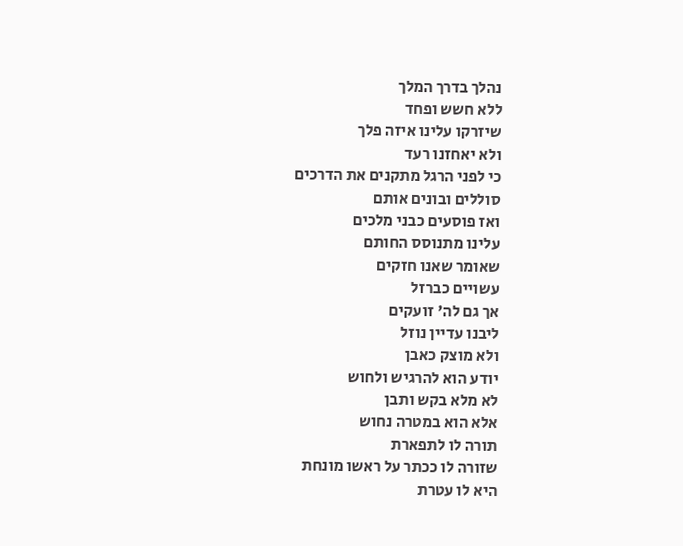נהלך בדרך המלך
ללא חשש ופחד
שיזרקו עלינו איזה פלך
ולא יאחזנו רעד
כי לפני הרגל מתקנים את הדרכים
סוללים ובונים אותם
ואז פוסעים כבני מלכים
עלינו מתנוסס החותם
שאומר שאנו חזקים
עשויים כברזל
אך גם לה' זועקים
ליבנו עדיין נוזל
ולא מוצק כאבן
יודע הוא להרגיש ולחוש
לא מלא בקש ותבן
אלא הוא במטרה נחוש
תורה לו לתפארת
שזורה לו ככתר על ראשו מונחת
היא לו עטרת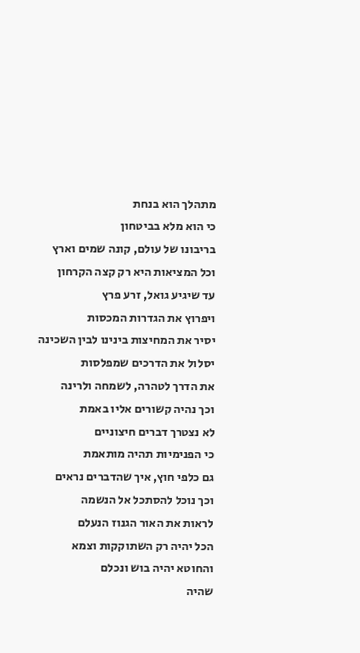מתהלך הוא בנחת
כי הוא מלא בביטחון
בריבונו של עולם, קונה שמים וארץ
וכל המציאות היא רק קצה הקרחון
עד שיגיע גואל, זרע פרץ
ויפרוץ את הגדרות המכסות
יסיר את המחיצות בינינו לבין השכינה
יסלול את הדרכים שמפלסות
את הדרך לטהרה, לשמחה ולרינה
וכך נהיה קשורים אליו באמת
לא נצטרך דברים חיצוניים
כי הפנימיות תהיה מותאמת
גם כלפי חוץ, איך שהדברים נראים
וכך נוכל להסתכל אל הנשמה
לראות את האור הגנוז הנעלם
הכל יהיה רק השתוקקות וצמא
והחוטא יהיה בוש ונכלם
שהיה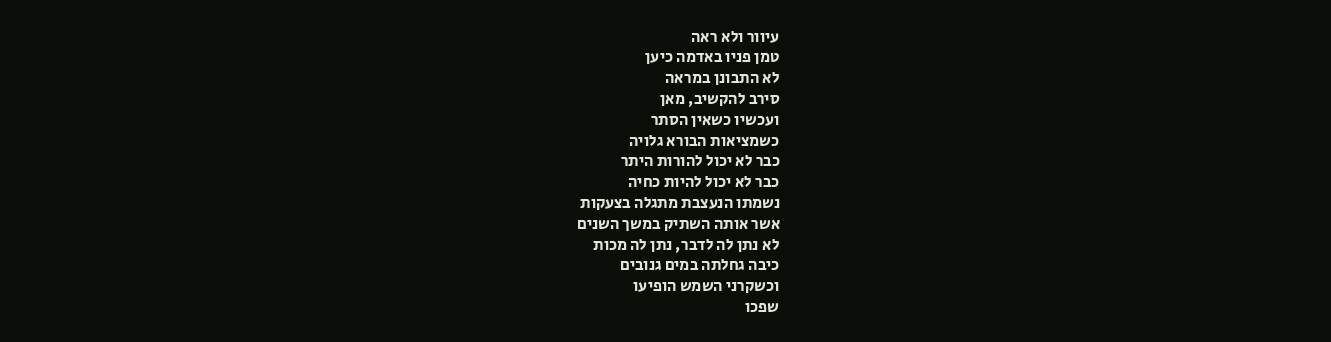עיוור ולא ראה
טמן פניו באדמה כיען
לא התבונן במראה
סירב להקשיב, מאן
ועכשיו כשאין הסתר
כשמציאות הבורא גלויה
כבר לא יכול להורות היתר
כבר לא יכול להיות כחיה
נשמתו הנעצבת מתגלה בצעקות
אשר אותה השתיק במשך השנים
לא נתן לה לדבר, נתן לה מכות
כיבה גחלתה במים גנובים
וכשקרני השמש הופיעו
שפכו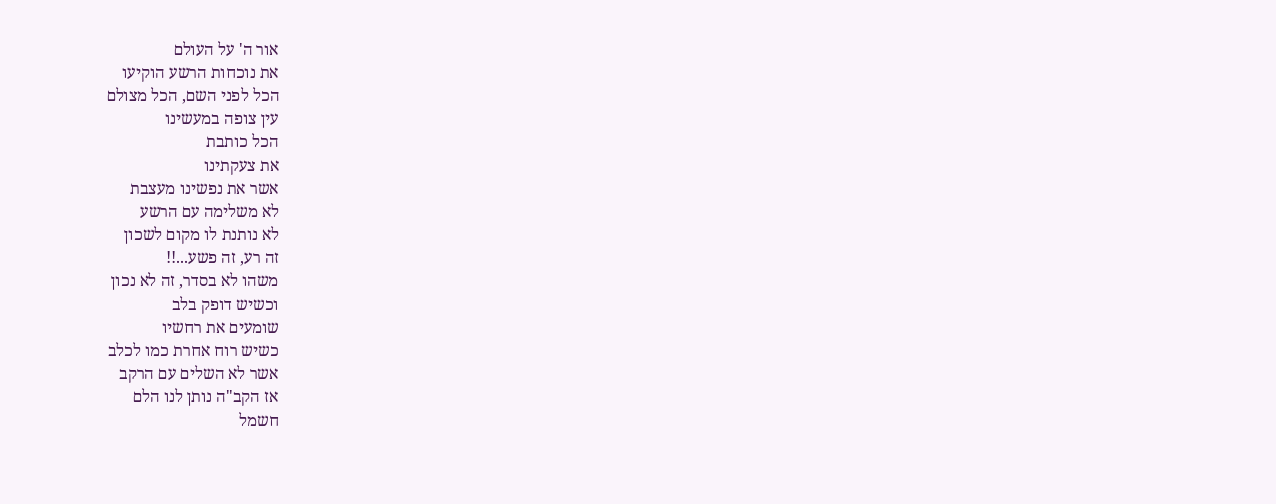אור ה' על העולם
את נוכחות הרשע הוקיעו
הכל לפני השם, הכל מצולם
עין צופה במעשינו
הכל כותבת
את צעקתינו
אשר את נפשינו מעצבת
לא משלימה עם הרשע
לא נותנת לו מקום לשכון
זה רע, זה פשע...!!
משהו לא בסדר, זה לא נכון
וכשיש דופק בלב
שומעים את רחשיו
כשיש רוח אחרת כמו לכלב
אשר לא השלים עם הרקב
אז הקב"ה נותן לנו הלם
חשמל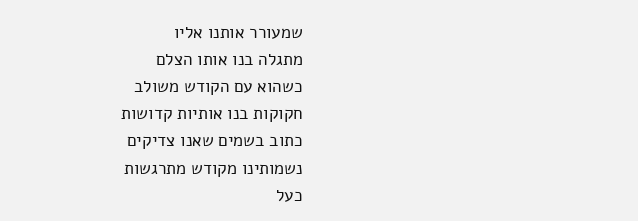שמעורר אותנו אליו
מתגלה בנו אותו הצלם
כשהוא עם הקודש משולב
חקוקות בנו אותיות קדושות
כתוב בשמים שאנו צדיקים
נשמותינו מקודש מתרגשות
כעל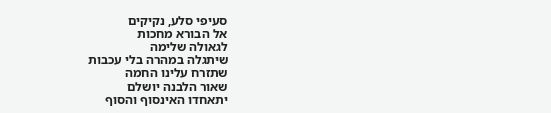סעיפי סלע, נקיקים
אל הבורא מחכות
לגאולה שלימה
שיתגלה במהרה בלי עכבות
שתזרח עלינו החמה
שאור הלבנה יושלם
יתאחדו האינסוף והסוף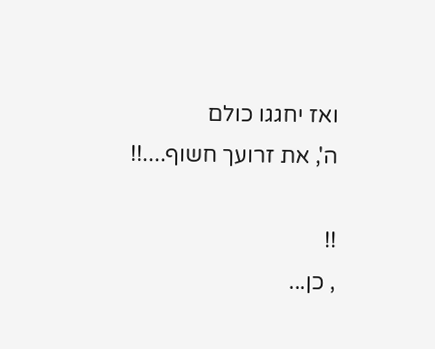ואז יחגגו כולם
ה', את זרועך חשוף....!!

!!
, כן...